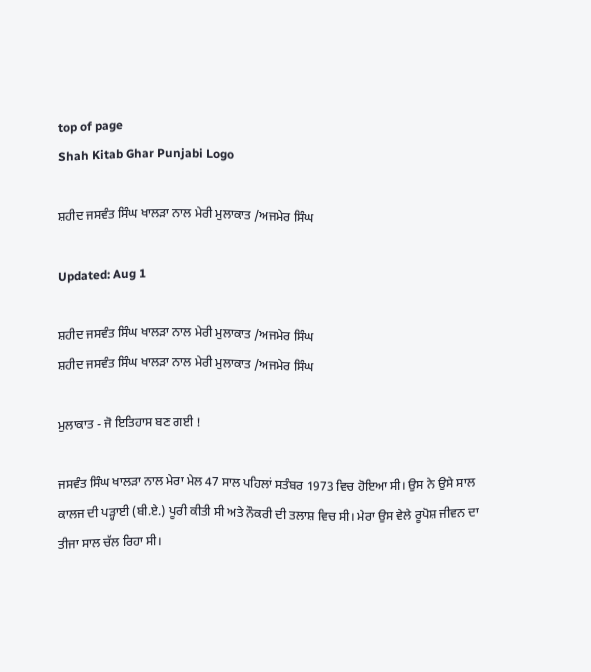top of page
Shah Kitab Ghar Punjabi Logo

ਸ਼ਹੀਦ ਜਸਵੰਤ ਸਿੰਘ ਖਾਲੜਾ ਨਾਲ ਮੇਰੀ ਮੁਲਾਕਾਤ /ਅਜਮੇਰ ਸਿੰਘ

Updated: Aug 1

ਸ਼ਹੀਦ ਜਸਵੰਤ ਸਿੰਘ ਖਾਲੜਾ ਨਾਲ ਮੇਰੀ ਮੁਲਾਕਾਤ /ਅਜਮੇਰ ਸਿੰਘ
ਸ਼ਹੀਦ ਜਸਵੰਤ ਸਿੰਘ ਖਾਲੜਾ ਨਾਲ ਮੇਰੀ ਮੁਲਾਕਾਤ /ਅਜਮੇਰ ਸਿੰਘ

ਮੁਲਾਕਾਤ - ਜੋ ਇਤਿਹਾਸ ਬਣ ਗਈ !

ਜਸਵੰਤ ਸਿੰਘ ਖਾਲੜਾ ਨਾਲ ਮੇਰਾ ਮੇਲ 47 ਸਾਲ ਪਹਿਲਾਂ ਸਤੰਬਰ 1973 ਵਿਚ ਹੋਇਆ ਸੀ। ਉਸ ਨੇ ਉਸੇ ਸਾਲ ਕਾਲਜ ਦੀ ਪੜ੍ਹਾਈ (ਬੀ.ਏ.) ਪੂਰੀ ਕੀਤੀ ਸੀ ਅਤੇ ਨੌਕਰੀ ਦੀ ਤਲਾਸ਼ ਵਿਚ ਸੀ। ਮੇਰਾ ਉਸ ਵੇਲੇ ਰੂਪੋਸ਼ ਜੀਵਨ ਦਾ ਤੀਜਾ ਸਾਲ ਚੱਲ ਰਿਹਾ ਸੀ।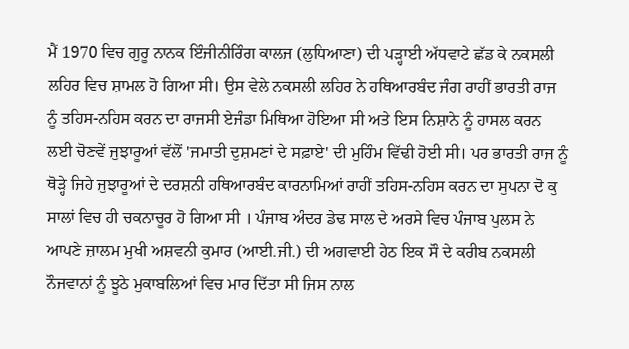ਮੈਂ 1970 ਵਿਚ ਗੁਰੂ ਨਾਨਕ ਇੰਜੀਨੀਰਿੰਗ ਕਾਲਜ (ਲੁਧਿਆਣਾ) ਦੀ ਪੜ੍ਹਾਈ ਅੱਧਵਾਟੇ ਛੱਡ ਕੇ ਨਕਸਲੀ ਲਹਿਰ ਵਿਚ ਸ਼ਾਮਲ ਹੋ ਗਿਆ ਸੀ। ਉਸ ਵੇਲੇ ਨਕਸਲੀ ਲਹਿਰ ਨੇ ਹਥਿਆਰਬੰਦ ਜੰਗ ਰਾਹੀਂ ਭਾਰਤੀ ਰਾਜ ਨੂੰ ਤਹਿਸ-ਨਹਿਸ ਕਰਨ ਦਾ ਰਾਜਸੀ ਏਜੰਡਾ ਮਿਥਿਆ ਹੋਇਆ ਸੀ ਅਤੇ ਇਸ ਨਿਸ਼ਾਨੇ ਨੂੰ ਹਾਸਲ ਕਰਨ ਲਈ ਚੋਣਵੇਂ ਜੁਝਾਰੂਆਂ ਵੱਲੋਂ 'ਜਮਾਤੀ ਦੁਸ਼ਮਣਾਂ ਦੇ ਸਫ਼ਾਏ' ਦੀ ਮੁਹਿੰਮ ਵਿੱਢੀ ਹੋਈ ਸੀ। ਪਰ ਭਾਰਤੀ ਰਾਜ ਨੂੰ ਥੋੜ੍ਹੇ ਜਿਹੇ ਜੁਝਾਰੂਆਂ ਦੇ ਦਰਸ਼ਨੀ ਹਥਿਆਰਬੰਦ ਕਾਰਨਾਮਿਆਂ ਰਾਹੀਂ ਤਹਿਸ-ਨਹਿਸ ਕਰਨ ਦਾ ਸੁਪਨਾ ਦੋ ਕੁ ਸਾਲਾਂ ਵਿਚ ਹੀ ਚਕਨਾਚੂਰ ਹੋ ਗਿਆ ਸੀ । ਪੰਜਾਬ ਅੰਦਰ ਡੇਢ ਸਾਲ ਦੇ ਅਰਸੇ ਵਿਚ ਪੰਜਾਬ ਪੁਲਸ ਨੇ ਆਪਣੇ ਜ਼ਾਲਮ ਮੁਖੀ ਅਸ਼ਵਨੀ ਕੁਮਾਰ (ਆਈ.ਜੀ.) ਦੀ ਅਗਵਾਈ ਹੇਠ ਇਕ ਸੌ ਦੇ ਕਰੀਬ ਨਕਸਲੀ ਨੌਜਵਾਨਾਂ ਨੂੰ ਝੂਠੇ ਮੁਕਾਬਲਿਆਂ ਵਿਚ ਮਾਰ ਦਿੱਤਾ ਸੀ ਜਿਸ ਨਾਲ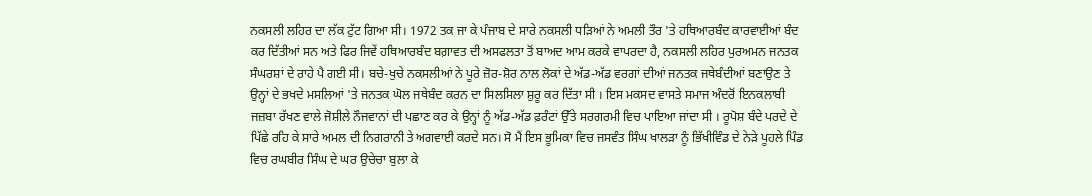ਨਕਸਲੀ ਲਹਿਰ ਦਾ ਲੱਕ ਟੁੱਟ ਗਿਆ ਸੀ। 1972 ਤਕ ਜਾ ਕੇ ਪੰਜਾਬ ਦੇ ਸਾਰੇ ਨਕਸਲੀ ਧੜਿਆਂ ਨੇ ਅਮਲੀ ਤੌਰ 'ਤੇ ਹਥਿਆਰਬੰਦ ਕਾਰਵਾਈਆਂ ਬੰਦ ਕਰ ਦਿੱਤੀਆਂ ਸਨ ਅਤੇ ਫਿਰ ਜਿਵੇਂ ਹਥਿਆਰਬੰਦ ਬਗ਼ਾਵਤ ਦੀ ਅਸਫਲਤਾ ਤੋਂ ਬਾਅਦ ਆਮ ਕਰਕੇ ਵਾਪਰਦਾ ਹੈ, ਨਕਸਲੀ ਲਹਿਰ ਪੁਰਅਮਨ ਜਨਤਕ ਸੰਘਰਸ਼ਾਂ ਦੇ ਰਾਹੇ ਪੈ ਗਈ ਸੀ। ਬਚੇ-ਖੁਚੇ ਨਕਸਲੀਆਂ ਨੇ ਪੂਰੇ ਜ਼ੋਰ-ਸ਼ੋਰ ਨਾਲ ਲੋਕਾਂ ਦੇ ਅੱਡ-ਅੱਡ ਵਰਗਾਂ ਦੀਆਂ ਜਨਤਕ ਜਥੇਬੰਦੀਆਂ ਬਣਾਉਣ ਤੇ ਉਨ੍ਹਾਂ ਦੇ ਭਖਦੇ ਮਸਲਿਆਂ 'ਤੇ ਜਨਤਕ ਘੋਲ ਜਥੇਬੰਦ ਕਰਨ ਦਾ ਸਿਲਸਿਲਾ ਸ਼ੁਰੂ ਕਰ ਦਿੱਤਾ ਸੀ । ਇਸ ਮਕਸਦ ਵਾਸਤੇ ਸਮਾਜ ਅੰਦਰੋਂ ਇਨਕਲਾਬੀ ਜਜ਼ਬਾ ਰੱਖਣ ਵਾਲੇ ਜੋਸ਼ੀਲੇ ਨੌਜਵਾਨਾਂ ਦੀ ਪਛਾਣ ਕਰ ਕੇ ਉਨ੍ਹਾਂ ਨੂੰ ਅੱਡ-ਅੱਡ ਫ਼ਰੰਟਾਂ ਉੱਤੇ ਸਰਗਰਮੀ ਵਿਚ ਪਾਇਆ ਜਾਂਦਾ ਸੀ । ਰੂਪੋਸ਼ ਬੰਦੇ ਪਰਦੇ ਦੇ ਪਿੱਛੇ ਰਹਿ ਕੇ ਸਾਰੇ ਅਮਲ ਦੀ ਨਿਗਰਾਨੀ ਤੇ ਅਗਵਾਈ ਕਰਦੇ ਸਨ। ਸੋ ਮੈਂ ਇਸ ਭੂਮਿਕਾ ਵਿਚ ਜਸਵੰਤ ਸਿੰਘ ਖਾਲੜਾ ਨੂੰ ਭਿੱਖੀਵਿੰਡ ਦੇ ਨੇੜੇ ਪੂਹਲੇ ਪਿੰਡ ਵਿਚ ਰਘਬੀਰ ਸਿੰਘ ਦੇ ਘਰ ਉਚੇਚਾ ਬੁਲਾ ਕੇ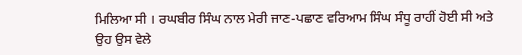ਮਿਲਿਆ ਸੀ । ਰਘਬੀਰ ਸਿੰਘ ਨਾਲ ਮੇਰੀ ਜਾਣ-ਪਛਾਣ ਵਰਿਆਮ ਸਿੰਘ ਸੰਧੂ ਰਾਹੀਂ ਹੋਈ ਸੀ ਅਤੇ ਉਹ ਉਸ ਵੇਲੇ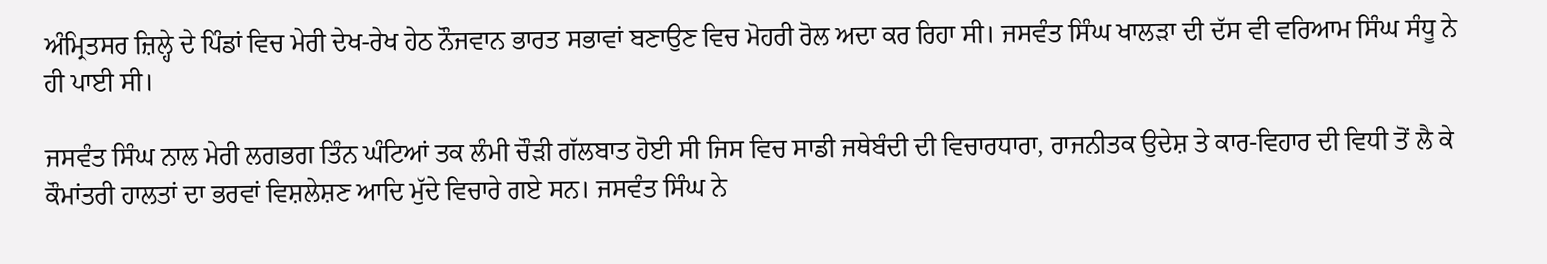ਅੰਮ੍ਰਿਤਸਰ ਜ਼ਿਲ੍ਹੇ ਦੇ ਪਿੰਡਾਂ ਵਿਚ ਮੇਰੀ ਦੇਖ-ਰੇਖ ਹੇਠ ਨੌਜਵਾਨ ਭਾਰਤ ਸਭਾਵਾਂ ਬਣਾਉਣ ਵਿਚ ਮੋਹਰੀ ਰੋਲ ਅਦਾ ਕਰ ਰਿਹਾ ਸੀ। ਜਸਵੰਤ ਸਿੰਘ ਖਾਲੜਾ ਦੀ ਦੱਸ ਵੀ ਵਰਿਆਮ ਸਿੰਘ ਸੰਧੂ ਨੇ ਹੀ ਪਾਈ ਸੀ।

ਜਸਵੰਤ ਸਿੰਘ ਨਾਲ ਮੇਰੀ ਲਗਭਗ ਤਿੰਨ ਘੰਟਿਆਂ ਤਕ ਲੰਮੀ ਚੌੜੀ ਗੱਲਬਾਤ ਹੋਈ ਸੀ ਜਿਸ ਵਿਚ ਸਾਡੀ ਜਥੇਬੰਦੀ ਦੀ ਵਿਚਾਰਧਾਰਾ, ਰਾਜਨੀਤਕ ਉਦੇਸ਼ ਤੇ ਕਾਰ-ਵਿਹਾਰ ਦੀ ਵਿਧੀ ਤੋਂ ਲੈ ਕੇ ਕੌਮਾਂਤਰੀ ਹਾਲਤਾਂ ਦਾ ਭਰਵਾਂ ਵਿਸ਼ਲੇਸ਼ਣ ਆਦਿ ਮੁੱਦੇ ਵਿਚਾਰੇ ਗਏ ਸਨ। ਜਸਵੰਤ ਸਿੰਘ ਨੇ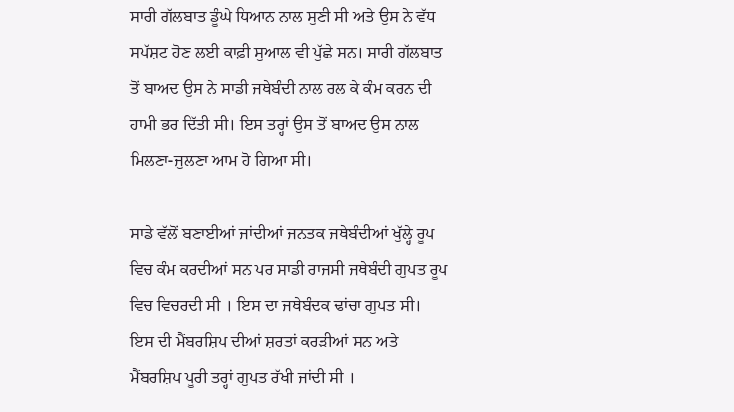ਸਾਰੀ ਗੱਲਬਾਤ ਡੂੰਘੇ ਧਿਆਨ ਨਾਲ ਸੁਣੀ ਸੀ ਅਤੇ ਉਸ ਨੇ ਵੱਧ ਸਪੱਸ਼ਟ ਹੋਣ ਲਈ ਕਾਫ਼ੀ ਸੁਆਲ ਵੀ ਪੁੱਛੇ ਸਨ। ਸਾਰੀ ਗੱਲਬਾਤ ਤੋਂ ਬਾਅਦ ਉਸ ਨੇ ਸਾਡੀ ਜਥੇਬੰਦੀ ਨਾਲ ਰਲ ਕੇ ਕੰਮ ਕਰਨ ਦੀ ਹਾਮੀ ਭਰ ਦਿੱਤੀ ਸੀ। ਇਸ ਤਰ੍ਹਾਂ ਉਸ ਤੋਂ ਬਾਅਦ ਉਸ ਨਾਲ ਮਿਲਣਾ-ਜੁਲਣਾ ਆਮ ਹੋ ਗਿਆ ਸੀ।

ਸਾਡੇ ਵੱਲੋਂ ਬਣਾਈਆਂ ਜਾਂਦੀਆਂ ਜਨਤਕ ਜਥੇਬੰਦੀਆਂ ਖੁੱਲ੍ਹੇ ਰੂਪ ਵਿਚ ਕੰਮ ਕਰਦੀਆਂ ਸਨ ਪਰ ਸਾਡੀ ਰਾਜਸੀ ਜਥੇਬੰਦੀ ਗੁਪਤ ਰੂਪ ਵਿਚ ਵਿਚਰਦੀ ਸੀ । ਇਸ ਦਾ ਜਥੇਬੰਦਕ ਢਾਂਚਾ ਗੁਪਤ ਸੀ। ਇਸ ਦੀ ਮੈਂਬਰਸ਼ਿਪ ਦੀਆਂ ਸ਼ਰਤਾਂ ਕਰੜੀਆਂ ਸਨ ਅਤੇ ਮੈਂਬਰਸ਼ਿਪ ਪੂਰੀ ਤਰ੍ਹਾਂ ਗੁਪਤ ਰੱਖੀ ਜਾਂਦੀ ਸੀ ।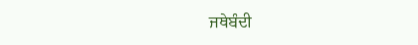ਜਥੇਬੰਦੀ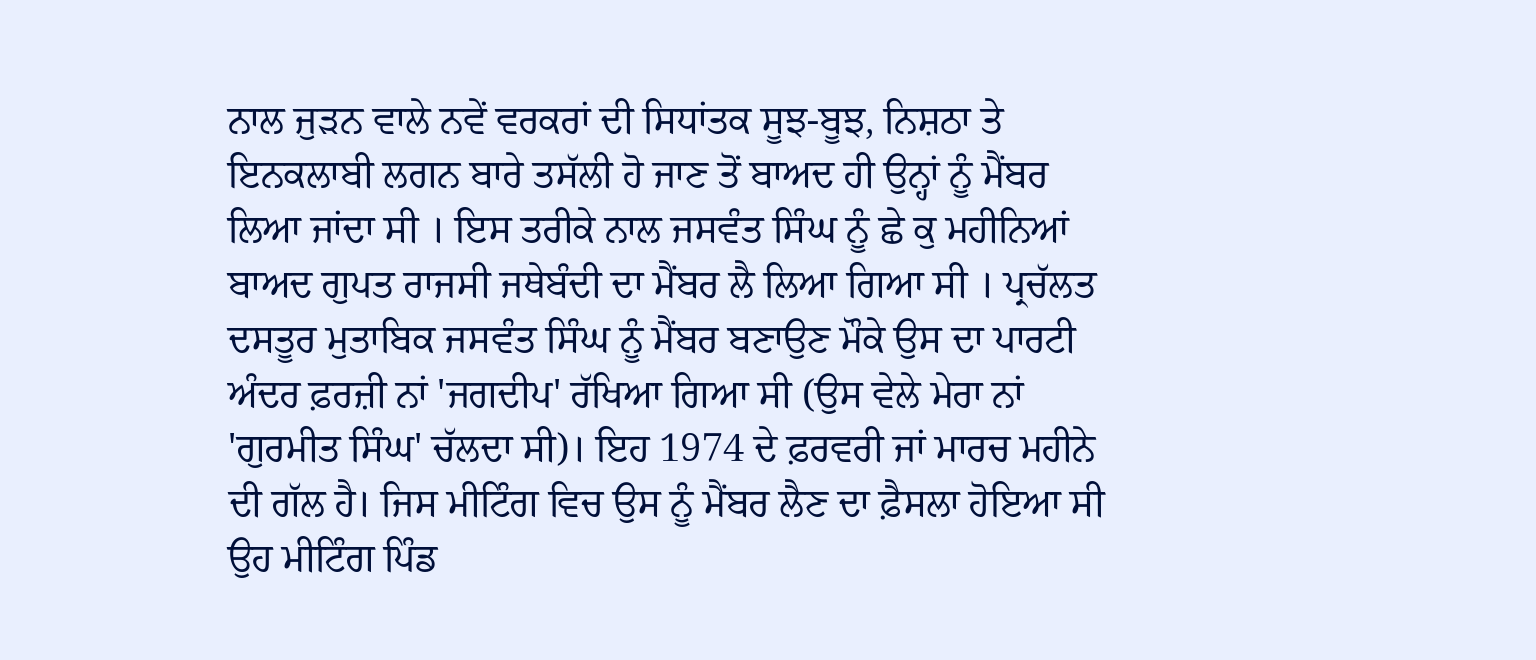ਨਾਲ ਜੁੜਨ ਵਾਲੇ ਨਵੇਂ ਵਰਕਰਾਂ ਦੀ ਸਿਧਾਂਤਕ ਸੂਝ-ਬੂਝ, ਨਿਸ਼ਠਾ ਤੇ ਇਨਕਲਾਬੀ ਲਗਨ ਬਾਰੇ ਤਸੱਲੀ ਹੋ ਜਾਣ ਤੋਂ ਬਾਅਦ ਹੀ ਉਨ੍ਹਾਂ ਨੂੰ ਮੈਂਬਰ ਲਿਆ ਜਾਂਦਾ ਸੀ । ਇਸ ਤਰੀਕੇ ਨਾਲ ਜਸਵੰਤ ਸਿੰਘ ਨੂੰ ਛੇ ਕੁ ਮਹੀਨਿਆਂ ਬਾਅਦ ਗੁਪਤ ਰਾਜਸੀ ਜਥੇਬੰਦੀ ਦਾ ਮੈਂਬਰ ਲੈ ਲਿਆ ਗਿਆ ਸੀ । ਪ੍ਰਚੱਲਤ ਦਸਤੂਰ ਮੁਤਾਬਿਕ ਜਸਵੰਤ ਸਿੰਘ ਨੂੰ ਮੈਂਬਰ ਬਣਾਉਣ ਮੌਕੇ ਉਸ ਦਾ ਪਾਰਟੀ ਅੰਦਰ ਫ਼ਰਜ਼ੀ ਨਾਂ 'ਜਗਦੀਪ' ਰੱਖਿਆ ਗਿਆ ਸੀ (ਉਸ ਵੇਲੇ ਮੇਰਾ ਨਾਂ 'ਗੁਰਮੀਤ ਸਿੰਘ' ਚੱਲਦਾ ਸੀ)। ਇਹ 1974 ਦੇ ਫ਼ਰਵਰੀ ਜਾਂ ਮਾਰਚ ਮਹੀਨੇ ਦੀ ਗੱਲ ਹੈ। ਜਿਸ ਮੀਟਿੰਗ ਵਿਚ ਉਸ ਨੂੰ ਮੈਂਬਰ ਲੈਣ ਦਾ ਫ਼ੈਸਲਾ ਹੋਇਆ ਸੀ ਉਹ ਮੀਟਿੰਗ ਪਿੰਡ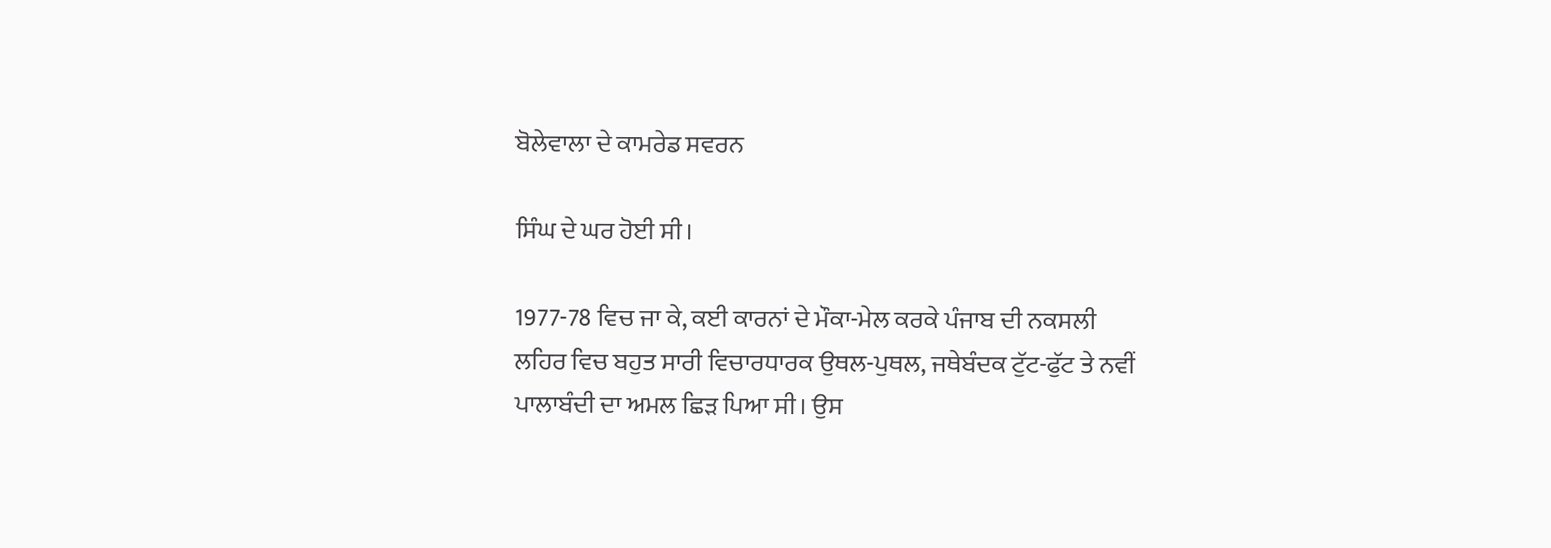ਬੋਲੇਵਾਲਾ ਦੇ ਕਾਮਰੇਡ ਸਵਰਨ

ਸਿੰਘ ਦੇ ਘਰ ਹੋਈ ਸੀ।

1977-78 ਵਿਚ ਜਾ ਕੇ, ਕਈ ਕਾਰਨਾਂ ਦੇ ਮੌਕਾ-ਮੇਲ ਕਰਕੇ ਪੰਜਾਬ ਦੀ ਨਕਸਲੀ ਲਹਿਰ ਵਿਚ ਬਹੁਤ ਸਾਰੀ ਵਿਚਾਰਧਾਰਕ ਉਥਲ-ਪੁਥਲ, ਜਥੇਬੰਦਕ ਟੁੱਟ-ਫੁੱਟ ਤੇ ਨਵੀਂ ਪਾਲਾਬੰਦੀ ਦਾ ਅਮਲ ਛਿੜ ਪਿਆ ਸੀ। ਉਸ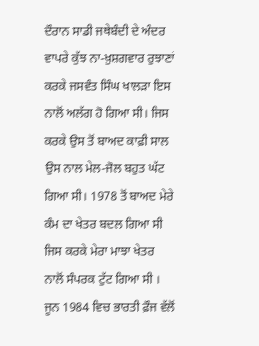ਦੌਰਾਨ ਸਾਡੀ ਜਥੇਬੰਦੀ ਦੇ ਅੰਦਰ ਵਾਪਰੇ ਕੁੱਝ ਨਾ-ਖ਼ੁਸ਼ਗਵਾਰ ਰੁਝਾਣਾਂ ਕਰਕੇ ਜਸਵੰਤ ਸਿੰਘ ਖਾਲੜਾ ਇਸ ਨਾਲੋਂ ਅਲੱਗ ਹੋ ਗਿਆ ਸੀ। ਜਿਸ ਕਰਕੇ ਉਸ ਤੋਂ ਬਾਅਦ ਕਾਫ਼ੀ ਸਾਲ ਉਸ ਨਾਲ ਮੇਲ-ਜੋਲ ਬਹੁਤ ਘੱਟ ਗਿਆ ਸੀ। 1978 ਤੋਂ ਬਾਅਦ ਮੇਰੇ ਕੰਮ ਦਾ ਖੇਤਰ ਬਦਲ ਗਿਆ ਸੀ ਜਿਸ ਕਰਕੇ ਮੇਰਾ ਮਾਝਾ ਖੇਤਰ ਨਾਲੋਂ ਸੰਪਰਕ ਟੁੱਟ ਗਿਆ ਸੀ । ਜੂਨ 1984 ਵਿਚ ਭਾਰਤੀ ਫ਼ੌਜ ਵੱਲੋਂ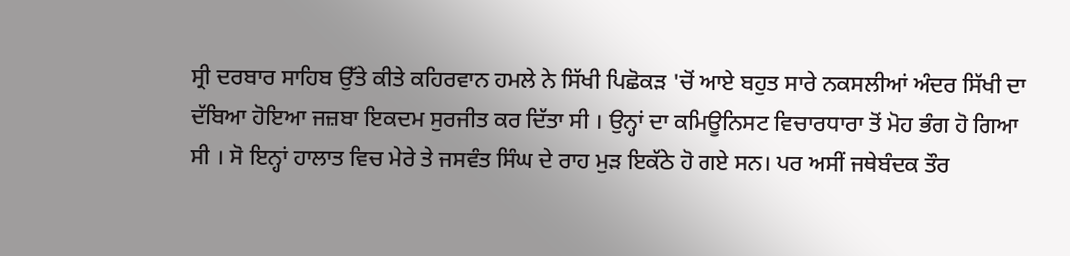ਸ੍ਰੀ ਦਰਬਾਰ ਸਾਹਿਬ ਉੱਤੇ ਕੀਤੇ ਕਹਿਰਵਾਨ ਹਮਲੇ ਨੇ ਸਿੱਖੀ ਪਿਛੋਕੜ 'ਚੋਂ ਆਏ ਬਹੁਤ ਸਾਰੇ ਨਕਸਲੀਆਂ ਅੰਦਰ ਸਿੱਖੀ ਦਾ ਦੱਬਿਆ ਹੋਇਆ ਜਜ਼ਬਾ ਇਕਦਮ ਸੁਰਜੀਤ ਕਰ ਦਿੱਤਾ ਸੀ । ਉਨ੍ਹਾਂ ਦਾ ਕਮਿਊਨਿਸਟ ਵਿਚਾਰਧਾਰਾ ਤੋਂ ਮੋਹ ਭੰਗ ਹੋ ਗਿਆ ਸੀ । ਸੋ ਇਨ੍ਹਾਂ ਹਾਲਾਤ ਵਿਚ ਮੇਰੇ ਤੇ ਜਸਵੰਤ ਸਿੰਘ ਦੇ ਰਾਹ ਮੁੜ ਇਕੱਠੇ ਹੋ ਗਏ ਸਨ। ਪਰ ਅਸੀਂ ਜਥੇਬੰਦਕ ਤੌਰ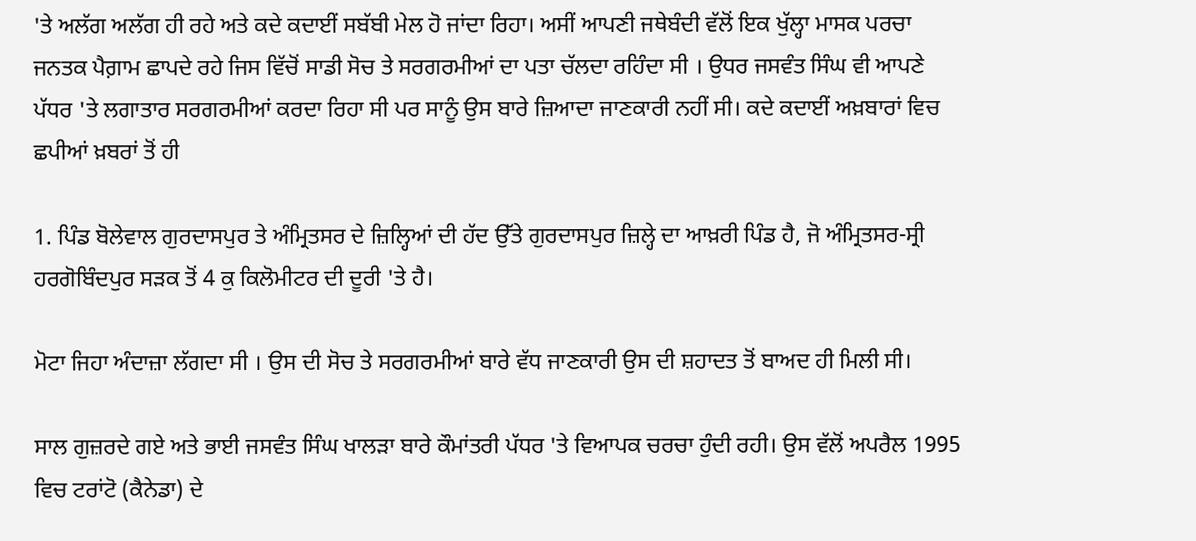'ਤੇ ਅਲੱਗ ਅਲੱਗ ਹੀ ਰਹੇ ਅਤੇ ਕਦੇ ਕਦਾਈਂ ਸਬੱਬੀ ਮੇਲ ਹੋ ਜਾਂਦਾ ਰਿਹਾ। ਅਸੀਂ ਆਪਣੀ ਜਥੇਬੰਦੀ ਵੱਲੋਂ ਇਕ ਖੁੱਲ੍ਹਾ ਮਾਸਕ ਪਰਚਾ ਜਨਤਕ ਪੈਗ਼ਾਮ ਛਾਪਦੇ ਰਹੇ ਜਿਸ ਵਿੱਚੋਂ ਸਾਡੀ ਸੋਚ ਤੇ ਸਰਗਰਮੀਆਂ ਦਾ ਪਤਾ ਚੱਲਦਾ ਰਹਿੰਦਾ ਸੀ । ਉਧਰ ਜਸਵੰਤ ਸਿੰਘ ਵੀ ਆਪਣੇ ਪੱਧਰ 'ਤੇ ਲਗਾਤਾਰ ਸਰਗਰਮੀਆਂ ਕਰਦਾ ਰਿਹਾ ਸੀ ਪਰ ਸਾਨੂੰ ਉਸ ਬਾਰੇ ਜ਼ਿਆਦਾ ਜਾਣਕਾਰੀ ਨਹੀਂ ਸੀ। ਕਦੇ ਕਦਾਈਂ ਅਖ਼ਬਾਰਾਂ ਵਿਚ ਛਪੀਆਂ ਖ਼ਬਰਾਂ ਤੋਂ ਹੀ

1. ਪਿੰਡ ਬੋਲੇਵਾਲ ਗੁਰਦਾਸਪੁਰ ਤੇ ਅੰਮ੍ਰਿਤਸਰ ਦੇ ਜ਼ਿਲ੍ਹਿਆਂ ਦੀ ਹੱਦ ਉੱਤੇ ਗੁਰਦਾਸਪੁਰ ਜ਼ਿਲ੍ਹੇ ਦਾ ਆਖ਼ਰੀ ਪਿੰਡ ਹੈ, ਜੋ ਅੰਮ੍ਰਿਤਸਰ-ਸ੍ਰੀ ਹਰਗੋਬਿੰਦਪੁਰ ਸੜਕ ਤੋਂ 4 ਕੁ ਕਿਲੋਮੀਟਰ ਦੀ ਦੂਰੀ 'ਤੇ ਹੈ।

ਮੋਟਾ ਜਿਹਾ ਅੰਦਾਜ਼ਾ ਲੱਗਦਾ ਸੀ । ਉਸ ਦੀ ਸੋਚ ਤੇ ਸਰਗਰਮੀਆਂ ਬਾਰੇ ਵੱਧ ਜਾਣਕਾਰੀ ਉਸ ਦੀ ਸ਼ਹਾਦਤ ਤੋਂ ਬਾਅਦ ਹੀ ਮਿਲੀ ਸੀ।

ਸਾਲ ਗੁਜ਼ਰਦੇ ਗਏ ਅਤੇ ਭਾਈ ਜਸਵੰਤ ਸਿੰਘ ਖਾਲੜਾ ਬਾਰੇ ਕੌਮਾਂਤਰੀ ਪੱਧਰ 'ਤੇ ਵਿਆਪਕ ਚਰਚਾ ਹੁੰਦੀ ਰਹੀ। ਉਸ ਵੱਲੋਂ ਅਪਰੈਲ 1995 ਵਿਚ ਟਰਾਂਟੋ (ਕੈਨੇਡਾ) ਦੇ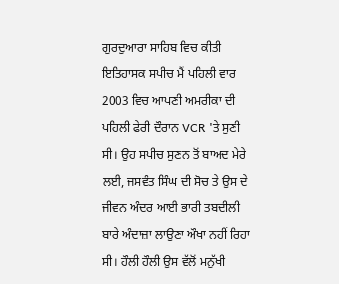ਗੁਰਦੁਆਰਾ ਸਾਹਿਬ ਵਿਚ ਕੀਤੀ ਇਤਿਹਾਸਕ ਸਪੀਚ ਮੈਂ ਪਹਿਲੀ ਵਾਰ 2003 ਵਿਚ ਆਪਣੀ ਅਮਰੀਕਾ ਦੀ ਪਹਿਲੀ ਫੇਰੀ ਦੌਰਾਨ VCR 'ਤੇ ਸੁਣੀ ਸੀ। ਉਹ ਸਪੀਚ ਸੁਣਨ ਤੋਂ ਬਾਅਦ ਮੇਰੇ ਲਈ, ਜਸਵੰਤ ਸਿੰਘ ਦੀ ਸੋਚ ਤੇ ਉਸ ਦੇ ਜੀਵਨ ਅੰਦਰ ਆਈ ਭਾਰੀ ਤਬਦੀਲੀ ਬਾਰੇ ਅੰਦਾਜ਼ਾ ਲਾਉਣਾ ਔਖਾ ਨਹੀਂ ਰਿਹਾ ਸੀ। ਹੌਲੀ ਹੌਲੀ ਉਸ ਵੱਲੋਂ ਮਨੁੱਖੀ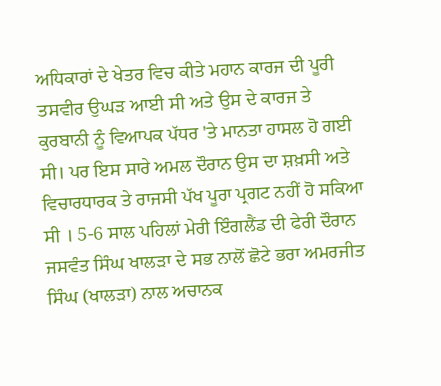ਅਧਿਕਾਰਾਂ ਦੇ ਖੇਤਰ ਵਿਚ ਕੀਤੇ ਮਹਾਨ ਕਾਰਜ ਦੀ ਪੂਰੀ ਤਸਵੀਰ ਉਘੜ ਆਈ ਸੀ ਅਤੇ ਉਸ ਦੇ ਕਾਰਜ ਤੇ ਕੁਰਬਾਨੀ ਨੂੰ ਵਿਆਪਕ ਪੱਧਰ 'ਤੇ ਮਾਨਤਾ ਹਾਸਲ ਹੋ ਗਈ ਸੀ। ਪਰ ਇਸ ਸਾਰੇ ਅਮਲ ਦੌਰਾਨ ਉਸ ਦਾ ਸ਼ਖ਼ਸੀ ਅਤੇ ਵਿਚਾਰਧਾਰਕ ਤੇ ਰਾਜਸੀ ਪੱਖ ਪੂਰਾ ਪ੍ਰਗਟ ਨਹੀਂ ਹੋ ਸਕਿਆ ਸੀ । 5-6 ਸਾਲ ਪਹਿਲਾਂ ਮੇਰੀ ਇੰਗਲੈਂਡ ਦੀ ਫੇਰੀ ਦੌਰਾਨ ਜਸਵੰਤ ਸਿੰਘ ਖਾਲੜਾ ਦੇ ਸਭ ਨਾਲੋਂ ਛੋਟੇ ਭਰਾ ਅਮਰਜੀਤ ਸਿੰਘ (ਖਾਲੜਾ) ਨਾਲ ਅਚਾਨਕ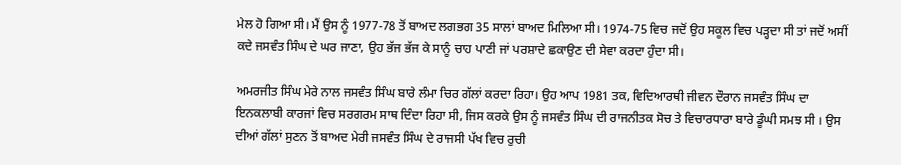ਮੇਲ ਹੋ ਗਿਆ ਸੀ। ਮੈਂ ਉਸ ਨੂੰ 1977-78 ਤੋਂ ਬਾਅਦ ਲਗਭਗ 35 ਸਾਲਾਂ ਬਾਅਦ ਮਿਲਿਆ ਸੀ। 1974-75 ਵਿਚ ਜਦੋਂ ਉਹ ਸਕੂਲ ਵਿਚ ਪੜ੍ਹਦਾ ਸੀ ਤਾਂ ਜਦੋਂ ਅਸੀਂ ਕਦੇ ਜਸਵੰਤ ਸਿੰਘ ਦੇ ਘਰ ਜਾਣਾ, ਉਹ ਭੱਜ ਭੱਜ ਕੇ ਸਾਨੂੰ ਚਾਹ ਪਾਣੀ ਜਾਂ ਪਰਸ਼ਾਦੇ ਛਕਾਉਣ ਦੀ ਸੇਵਾ ਕਰਦਾ ਹੁੰਦਾ ਸੀ।

ਅਮਰਜੀਤ ਸਿੰਘ ਮੇਰੇ ਨਾਲ ਜਸਵੰਤ ਸਿੰਘ ਬਾਰੇ ਲੰਮਾ ਚਿਰ ਗੱਲਾਂ ਕਰਦਾ ਰਿਹਾ। ਉਹ ਆਪ 1981 ਤਕ, ਵਿਦਿਆਰਥੀ ਜੀਵਨ ਦੌਰਾਨ ਜਸਵੰਤ ਸਿੰਘ ਦਾ ਇਨਕਲਾਬੀ ਕਾਰਜਾਂ ਵਿਚ ਸਰਗਰਮ ਸਾਥ ਦਿੰਦਾ ਰਿਹਾ ਸੀ, ਜਿਸ ਕਰਕੇ ਉਸ ਨੂੰ ਜਸਵੰਤ ਸਿੰਘ ਦੀ ਰਾਜਨੀਤਕ ਸੋਚ ਤੇ ਵਿਚਾਰਧਾਰਾ ਬਾਰੇ ਡੂੰਘੀ ਸਮਝ ਸੀ । ਉਸ ਦੀਆਂ ਗੱਲਾਂ ਸੁਣਨ ਤੋਂ ਬਾਅਦ ਮੇਰੀ ਜਸਵੰਤ ਸਿੰਘ ਦੇ ਰਾਜਸੀ ਪੱਖ ਵਿਚ ਰੁਚੀ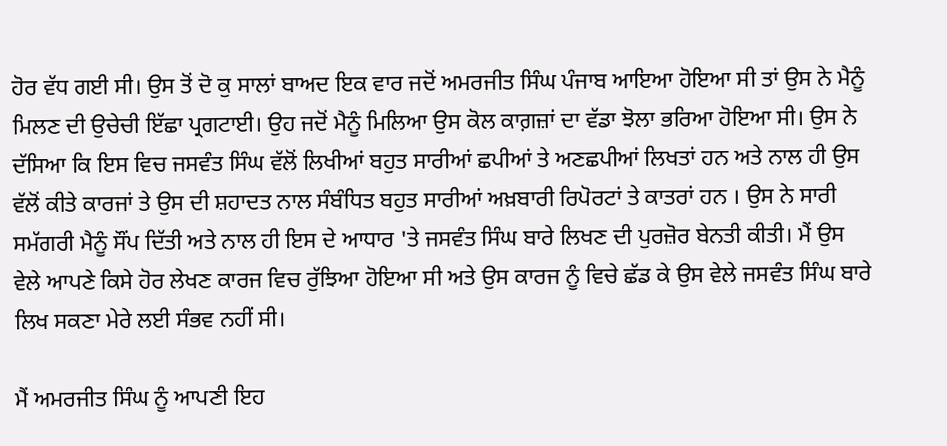ਹੋਰ ਵੱਧ ਗਈ ਸੀ। ਉਸ ਤੋਂ ਦੋ ਕੁ ਸਾਲਾਂ ਬਾਅਦ ਇਕ ਵਾਰ ਜਦੋਂ ਅਮਰਜੀਤ ਸਿੰਘ ਪੰਜਾਬ ਆਇਆ ਹੋਇਆ ਸੀ ਤਾਂ ਉਸ ਨੇ ਮੈਨੂੰ ਮਿਲਣ ਦੀ ਉਚੇਚੀ ਇੱਛਾ ਪ੍ਰਗਟਾਈ। ਉਹ ਜਦੋਂ ਮੈਨੂੰ ਮਿਲਿਆ ਉਸ ਕੋਲ ਕਾਗ਼ਜ਼ਾਂ ਦਾ ਵੱਡਾ ਝੋਲਾ ਭਰਿਆ ਹੋਇਆ ਸੀ। ਉਸ ਨੇ ਦੱਸਿਆ ਕਿ ਇਸ ਵਿਚ ਜਸਵੰਤ ਸਿੰਘ ਵੱਲੋਂ ਲਿਖੀਆਂ ਬਹੁਤ ਸਾਰੀਆਂ ਛਪੀਆਂ ਤੇ ਅਣਛਪੀਆਂ ਲਿਖਤਾਂ ਹਨ ਅਤੇ ਨਾਲ ਹੀ ਉਸ ਵੱਲੋਂ ਕੀਤੇ ਕਾਰਜਾਂ ਤੇ ਉਸ ਦੀ ਸ਼ਹਾਦਤ ਨਾਲ ਸੰਬੰਧਿਤ ਬਹੁਤ ਸਾਰੀਆਂ ਅਖ਼ਬਾਰੀ ਰਿਪੋਰਟਾਂ ਤੇ ਕਾਤਰਾਂ ਹਨ । ਉਸ ਨੇ ਸਾਰੀ ਸਮੱਗਰੀ ਮੈਨੂੰ ਸੌਂਪ ਦਿੱਤੀ ਅਤੇ ਨਾਲ ਹੀ ਇਸ ਦੇ ਆਧਾਰ 'ਤੇ ਜਸਵੰਤ ਸਿੰਘ ਬਾਰੇ ਲਿਖਣ ਦੀ ਪੁਰਜ਼ੋਰ ਬੇਨਤੀ ਕੀਤੀ। ਮੈਂ ਉਸ ਵੇਲੇ ਆਪਣੇ ਕਿਸੇ ਹੋਰ ਲੇਖਣ ਕਾਰਜ ਵਿਚ ਰੁੱਝਿਆ ਹੋਇਆ ਸੀ ਅਤੇ ਉਸ ਕਾਰਜ ਨੂੰ ਵਿਚੇ ਛੱਡ ਕੇ ਉਸ ਵੇਲੇ ਜਸਵੰਤ ਸਿੰਘ ਬਾਰੇ ਲਿਖ ਸਕਣਾ ਮੇਰੇ ਲਈ ਸੰਭਵ ਨਹੀਂ ਸੀ।

ਮੈਂ ਅਮਰਜੀਤ ਸਿੰਘ ਨੂੰ ਆਪਣੀ ਇਹ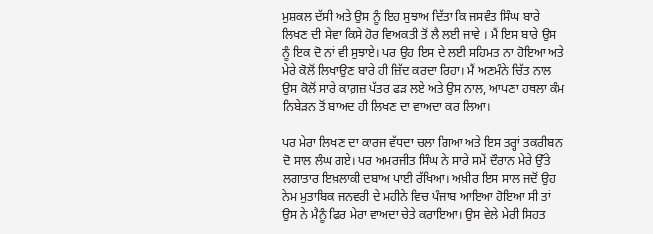ਮੁਸ਼ਕਲ ਦੱਸੀ ਅਤੇ ਉਸ ਨੂੰ ਇਹ ਸੁਝਾਅ ਦਿੱਤਾ ਕਿ ਜਸਵੰਤ ਸਿੰਘ ਬਾਰੇ ਲਿਖਣ ਦੀ ਸੇਵਾ ਕਿਸੇ ਹੋਰ ਵਿਅਕਤੀ ਤੋਂ ਲੈ ਲਈ ਜਾਵੇ । ਮੈਂ ਇਸ ਬਾਰੇ ਉਸ ਨੂੰ ਇਕ ਦੋ ਨਾਂ ਵੀ ਸੁਝਾਏ। ਪਰ ਉਹ ਇਸ ਦੇ ਲਈ ਸਹਿਮਤ ਨਾ ਹੋਇਆ ਅਤੇ ਮੇਰੇ ਕੋਲੋਂ ਲਿਖਾਉਣ ਬਾਰੇ ਹੀ ਜ਼ਿੱਦ ਕਰਦਾ ਰਿਹਾ। ਮੈਂ ਅਣਮੰਨੇ ਚਿੱਤ ਨਾਲ ਉਸ ਕੋਲੋਂ ਸਾਰੇ ਕਾਗ਼ਜ਼ ਪੱਤਰ ਫੜ ਲਏ ਅਤੇ ਉਸ ਨਾਲ, ਆਪਣਾ ਹਥਲਾ ਕੰਮ ਨਿਬੇੜਨ ਤੋਂ ਬਾਅਦ ਹੀ ਲਿਖਣ ਦਾ ਵਾਅਦਾ ਕਰ ਲਿਆ।

ਪਰ ਮੇਰਾ ਲਿਖਣ ਦਾ ਕਾਰਜ ਵੱਧਦਾ ਚਲਾ ਗਿਆ ਅਤੇ ਇਸ ਤਰ੍ਹਾਂ ਤਕਰੀਬਨ ਦੋ ਸਾਲ ਲੰਘ ਗਏ। ਪਰ ਅਮਰਜੀਤ ਸਿੰਘ ਨੇ ਸਾਰੇ ਸਮੇਂ ਦੌਰਾਨ ਮੇਰੇ ਉੱਤੇ ਲਗਾਤਾਰ ਇਖ਼ਲਾਕੀ ਦਬਾਅ ਪਾਈ ਰੱਖਿਆ। ਅਖ਼ੀਰ ਇਸ ਸਾਲ ਜਦੋਂ ਉਹ ਨੇਮ ਮੁਤਾਬਿਕ ਜਨਵਰੀ ਦੇ ਮਹੀਨੇ ਵਿਚ ਪੰਜਾਬ ਆਇਆ ਹੋਇਆ ਸੀ ਤਾਂ ਉਸ ਨੇ ਮੈਨੂੰ ਫਿਰ ਮੇਰਾ ਵਾਅਦਾ ਚੇਤੇ ਕਰਾਇਆ। ਉਸ ਵੇਲੇ ਮੇਰੀ ਸਿਹਤ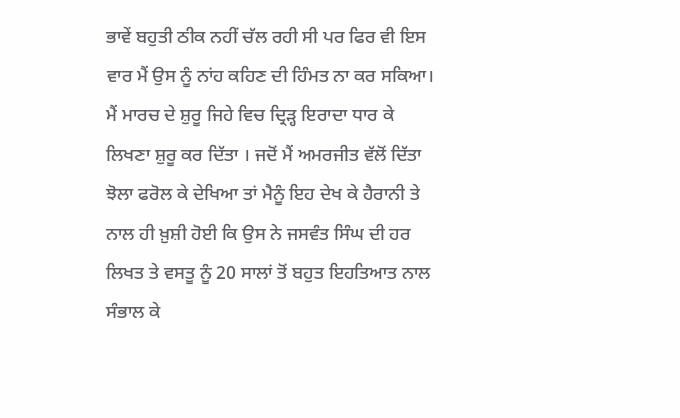ਭਾਵੇਂ ਬਹੁਤੀ ਠੀਕ ਨਹੀਂ ਚੱਲ ਰਹੀ ਸੀ ਪਰ ਫਿਰ ਵੀ ਇਸ ਵਾਰ ਮੈਂ ਉਸ ਨੂੰ ਨਾਂਹ ਕਹਿਣ ਦੀ ਹਿੰਮਤ ਨਾ ਕਰ ਸਕਿਆ। ਮੈਂ ਮਾਰਚ ਦੇ ਸ਼ੁਰੂ ਜਿਹੇ ਵਿਚ ਦ੍ਰਿੜ੍ਹ ਇਰਾਦਾ ਧਾਰ ਕੇ ਲਿਖਣਾ ਸ਼ੁਰੂ ਕਰ ਦਿੱਤਾ । ਜਦੋਂ ਮੈਂ ਅਮਰਜੀਤ ਵੱਲੋਂ ਦਿੱਤਾ ਝੋਲਾ ਫਰੋਲ ਕੇ ਦੇਖਿਆ ਤਾਂ ਮੈਨੂੰ ਇਹ ਦੇਖ ਕੇ ਹੈਰਾਨੀ ਤੇ ਨਾਲ ਹੀ ਖ਼ੁਸ਼ੀ ਹੋਈ ਕਿ ਉਸ ਨੇ ਜਸਵੰਤ ਸਿੰਘ ਦੀ ਹਰ ਲਿਖਤ ਤੇ ਵਸਤੂ ਨੂੰ 20 ਸਾਲਾਂ ਤੋਂ ਬਹੁਤ ਇਹਤਿਆਤ ਨਾਲ ਸੰਭਾਲ ਕੇ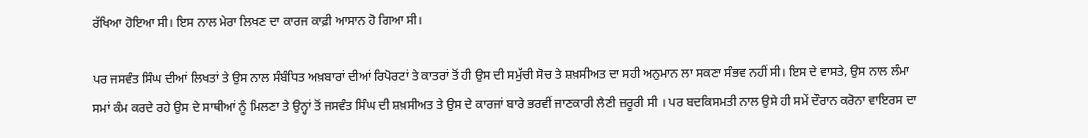ਰੱਖਿਆ ਹੋਇਆ ਸੀ। ਇਸ ਨਾਲ ਮੇਰਾ ਲਿਖਣ ਦਾ ਕਾਰਜ ਕਾਫ਼ੀ ਆਸਾਨ ਹੋ ਗਿਆ ਸੀ।

ਪਰ ਜਸਵੰਤ ਸਿੰਘ ਦੀਆਂ ਲਿਖਤਾਂ ਤੇ ਉਸ ਨਾਲ ਸੰਬੰਧਿਤ ਅਖ਼ਬਾਰਾਂ ਦੀਆਂ ਰਿਪੋਰਟਾਂ ਤੇ ਕਾਤਰਾਂ ਤੋਂ ਹੀ ਉਸ ਦੀ ਸਮੁੱਚੀ ਸੋਚ ਤੇ ਸ਼ਖ਼ਸੀਅਤ ਦਾ ਸਹੀ ਅਨੁਮਾਨ ਲਾ ਸਕਣਾ ਸੰਭਵ ਨਹੀਂ ਸੀ। ਇਸ ਦੇ ਵਾਸਤੇ, ਉਸ ਨਾਲ ਲੰਮਾ ਸਮਾਂ ਕੰਮ ਕਰਦੇ ਰਹੇ ਉਸ ਦੇ ਸਾਥੀਆਂ ਨੂੰ ਮਿਲਣਾ ਤੇ ਉਨ੍ਹਾਂ ਤੋਂ ਜਸਵੰਤ ਸਿੰਘ ਦੀ ਸ਼ਖ਼ਸੀਅਤ ਤੇ ਉਸ ਦੇ ਕਾਰਜਾਂ ਬਾਰੇ ਭਰਵੀਂ ਜਾਣਕਾਰੀ ਲੈਣੀ ਜ਼ਰੂਰੀ ਸੀ । ਪਰ ਬਦਕਿਸਮਤੀ ਨਾਲ ਉਸੇ ਹੀ ਸਮੇਂ ਦੌਰਾਨ ਕਰੋਨਾ ਵਾਇਰਸ ਦਾ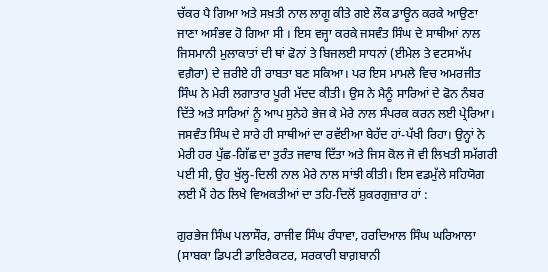ਚੱਕਰ ਪੈ ਗਿਆ ਅਤੇ ਸਖ਼ਤੀ ਨਾਲ ਲਾਗੂ ਕੀਤੇ ਗਏ ਲੌਕ ਡਾਊਨ ਕਰਕੇ ਆਉਣਾ ਜਾਣਾ ਅਸੰਭਵ ਹੋ ਗਿਆ ਸੀ । ਇਸ ਵਜ੍ਹਾ ਕਰਕੇ ਜਸਵੰਤ ਸਿੰਘ ਦੇ ਸਾਥੀਆਂ ਨਾਲ ਜਿਸਮਾਨੀ ਮੁਲਾਕਾਤਾਂ ਦੀ ਥਾਂ ਫੋਨਾਂ ਤੇ ਬਿਜਲਈ ਸਾਧਨਾਂ (ਈਮੇਲ ਤੇ ਵਟਸਅੱਪ ਵਗ਼ੈਰਾ) ਦੇ ਜ਼ਰੀਏ ਹੀ ਰਾਬਤਾ ਬਣ ਸਕਿਆ। ਪਰ ਇਸ ਮਾਮਲੇ ਵਿਚ ਅਮਰਜੀਤ ਸਿੰਘ ਨੇ ਮੇਰੀ ਲਗਾਤਾਰ ਪੂਰੀ ਮੱਦਦ ਕੀਤੀ। ਉਸ ਨੇ ਮੈਨੂੰ ਸਾਰਿਆਂ ਦੇ ਫੋਨ ਨੰਬਰ ਦਿੱਤੇ ਅਤੇ ਸਾਰਿਆਂ ਨੂੰ ਆਪ ਸੁਨੇਹੇ ਭੇਜ ਕੇ ਮੇਰੇ ਨਾਲ ਸੰਪਰਕ ਕਰਨ ਲਈ ਪ੍ਰੇਰਿਆ। ਜਸਵੰਤ ਸਿੰਘ ਦੇ ਸਾਰੇ ਹੀ ਸਾਥੀਆਂ ਦਾ ਰਵੱਈਆ ਬੇਹੱਦ ਹਾਂ-ਪੱਖੀ ਰਿਹਾ। ਉਨ੍ਹਾਂ ਨੇ ਮੇਰੀ ਹਰ ਪੁੱਛ-ਗਿੱਛ ਦਾ ਤੁਰੰਤ ਜਵਾਬ ਦਿੱਤਾ ਅਤੇ ਜਿਸ ਕੋਲ ਜੋ ਵੀ ਲਿਖਤੀ ਸਮੱਗਰੀ ਪਈ ਸੀ, ਉਹ ਖੁੱਲ੍ਹ-ਦਿਲੀ ਨਾਲ ਮੇਰੇ ਨਾਲ ਸਾਂਝੀ ਕੀਤੀ। ਇਸ ਵਡਮੁੱਲੇ ਸਹਿਯੋਗ ਲਈ ਮੈਂ ਹੇਠ ਲਿਖੇ ਵਿਅਕਤੀਆਂ ਦਾ ਤਹਿ-ਦਿਲੋਂ ਸ਼ੁਕਰਗੁਜ਼ਾਰ ਹਾਂ :

ਗੁਰਭੇਜ ਸਿੰਘ ਪਲਾਸੌਰ, ਰਾਜੀਵ ਸਿੰਘ ਰੰਧਾਵਾ, ਹਰਦਿਆਲ ਸਿੰਘ ਘਰਿਆਲਾ (ਸਾਬਕਾ ਡਿਪਟੀ ਡਾਇਰੈਕਟਰ, ਸਰਕਾਰੀ ਬਾਗ਼ਬਾਨੀ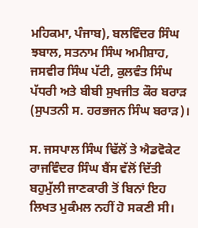ਮਹਿਕਮਾ, ਪੰਜਾਬ), ਬਲਵਿੰਦਰ ਸਿੰਘ ਝਬਾਲ, ਸਤਨਾਮ ਸਿੰਘ ਅਮੀਸ਼ਾਹ, ਜਸਵੀਰ ਸਿੰਘ ਪੱਟੀ, ਕੁਲਵੰਤ ਸਿੰਘ ਪੱਧਰੀ ਅਤੇ ਬੀਬੀ ਸੁਖਜੀਤ ਕੌਰ ਬਰਾੜ (ਸੁਪਤਨੀ ਸ. ਹਰਭਜਨ ਸਿੰਘ ਬਰਾੜ)।

ਸ. ਜਸਪਾਲ ਸਿੰਘ ਢਿੱਲੋਂ ਤੇ ਐਡਵੋਕੇਟ ਰਾਜਵਿੰਦਰ ਸਿੰਘ ਬੈਂਸ ਵੱਲੋਂ ਦਿੱਤੀ ਬਹੁਮੁੱਲੀ ਜਾਣਕਾਰੀ ਤੋਂ ਬਿਨਾਂ ਇਹ ਲਿਖਤ ਮੁਕੰਮਲ ਨਹੀਂ ਹੋ ਸਕਣੀ ਸੀ।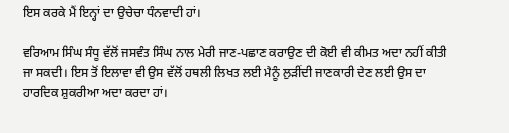ਇਸ ਕਰਕੇ ਮੈਂ ਇਨ੍ਹਾਂ ਦਾ ਉਚੇਚਾ ਧੰਨਵਾਦੀ ਹਾਂ।

ਵਰਿਆਮ ਸਿੰਘ ਸੰਧੂ ਵੱਲੋਂ ਜਸਵੰਤ ਸਿੰਘ ਨਾਲ ਮੇਰੀ ਜਾਣ-ਪਛਾਣ ਕਰਾਉਣ ਦੀ ਕੋਈ ਵੀ ਕੀਮਤ ਅਦਾ ਨਹੀਂ ਕੀਤੀ ਜਾ ਸਕਦੀ। ਇਸ ਤੋਂ ਇਲਾਵਾ ਵੀ ਉਸ ਵੱਲੋਂ ਹਥਲੀ ਲਿਖਤ ਲਈ ਮੈਨੂੰ ਲੁੜੀਂਦੀ ਜਾਣਕਾਰੀ ਦੇਣ ਲਈ ਉਸ ਦਾ ਹਾਰਦਿਕ ਸ਼ੁਕਰੀਆ ਅਦਾ ਕਰਦਾ ਹਾਂ।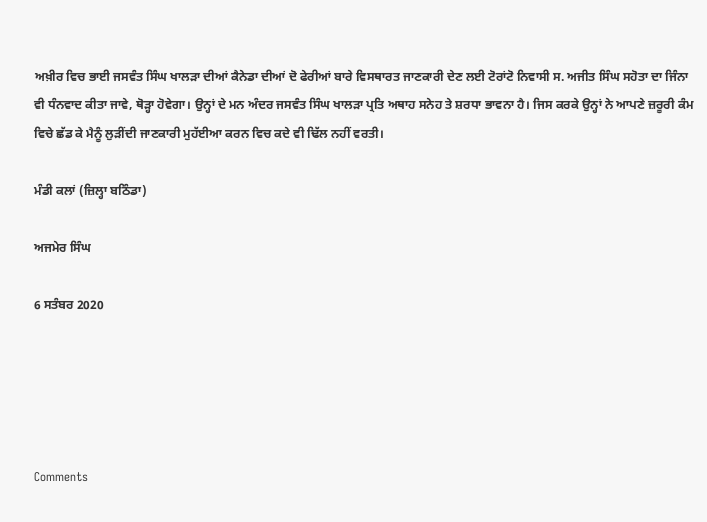ਅਖ਼ੀਰ ਵਿਚ ਭਾਈ ਜਸਵੰਤ ਸਿੰਘ ਖਾਲੜਾ ਦੀਆਂ ਕੈਨੇਡਾ ਦੀਆਂ ਦੋ ਫੇਰੀਆਂ ਬਾਰੇ ਵਿਸਥਾਰਤ ਜਾਣਕਾਰੀ ਦੇਣ ਲਈ ਟੋਰਾਂਟੋ ਨਿਵਾਸੀ ਸ. ਅਜੀਤ ਸਿੰਘ ਸਹੋਤਾ ਦਾ ਜਿੰਨਾ ਵੀ ਧੰਨਵਾਦ ਕੀਤਾ ਜਾਵੇ, ਥੋੜ੍ਹਾ ਹੋਵੇਗਾ। ਉਨ੍ਹਾਂ ਦੇ ਮਨ ਅੰਦਰ ਜਸਵੰਤ ਸਿੰਘ ਖਾਲੜਾ ਪ੍ਰਤਿ ਅਥਾਹ ਸਨੇਹ ਤੇ ਸ਼ਰਧਾ ਭਾਵਨਾ ਹੈ। ਜਿਸ ਕਰਕੇ ਉਨ੍ਹਾਂ ਨੇ ਆਪਣੇ ਜ਼ਰੂਰੀ ਕੰਮ ਵਿਚੇ ਛੱਡ ਕੇ ਮੈਨੂੰ ਲੁੜੀਂਦੀ ਜਾਣਕਾਰੀ ਮੁਹੱਈਆ ਕਰਨ ਵਿਚ ਕਦੇ ਵੀ ਢਿੱਲ ਨਹੀਂ ਵਰਤੀ।

ਮੰਡੀ ਕਲਾਂ (ਜ਼ਿਲ੍ਹਾ ਬਠਿੰਡਾ)

ਅਜਮੇਰ ਸਿੰਘ

6 ਸਤੰਬਰ 2020





Comments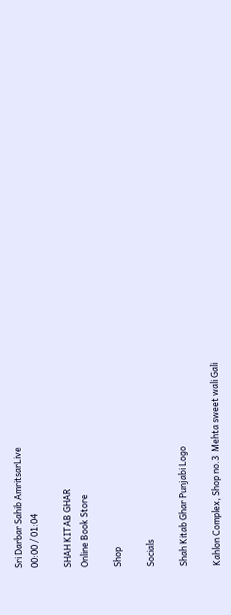Sri Darbar Sahib AmritsarLive
00:00 / 01:04

SHAH KITAB GHAR
Online Book Store

Shop

Socials

Shah Kitab Ghar Punjabi Logo

Kahlon Complex, Shop no.3  Mehta sweet wali Gali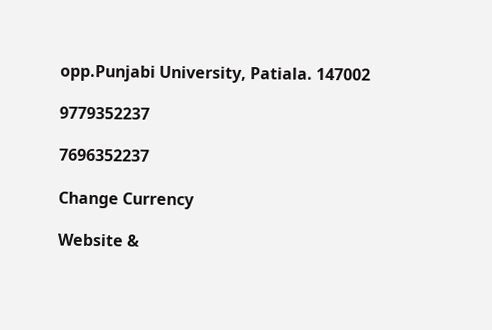opp.Punjabi University, Patiala. 147002

9779352237

7696352237

Change Currency

Website &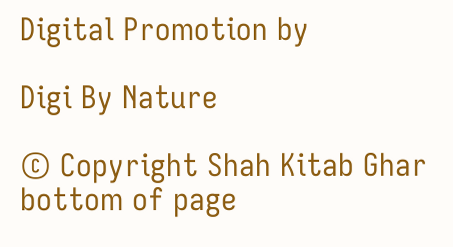Digital Promotion by

Digi By Nature

© Copyright Shah Kitab Ghar
bottom of page